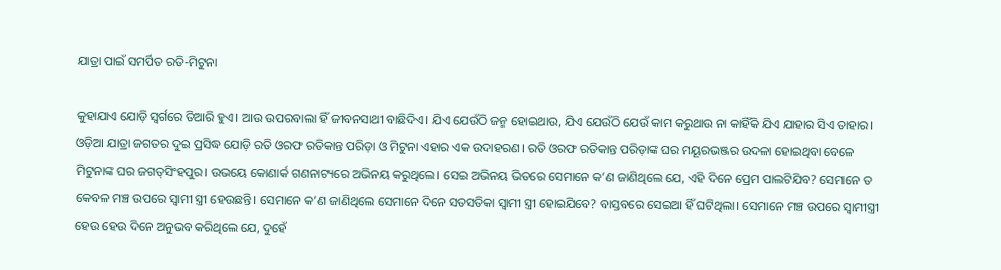ଯାତ୍ରା ପାଇଁ ସମର୍ପିତ ରତି-ମିଟୁନା

କୁହାଯାଏ ଯୋଡ଼ି ସ୍ବର୍ଗରେ ତିଆରି ହୁଏ। ଆଉ ଉପରବାଲା ହିଁ ଜୀବନସାଥୀ ବାଛିଦିଏ। ଯିଏ ଯେଉଁଠି ଜନ୍ମ ହୋଇଥାଉ, ଯିଏ ଯେଉଁଠି ଯେଉଁ କାମ କରୁଥାଉ ନା କାହିଁକି ଯିଏ ଯାହାର ସିଏ ତାହାର। ଓଡ଼ିଆ ଯାତ୍ରା ଜଗତର ଦୁଇ ପ୍ରସିଦ୍ଧ ଯୋଡ଼ି ରତି ଓରଫ ରତିକାନ୍ତ ପରିଡ଼ା ଓ ମିଟୁନା ଏହାର ଏକ ଉଦାହରଣ। ରତି ଓରଫ ରତିକାନ୍ତ ପରିଡ଼ାଙ୍କ ଘର ମୟୂରଭଞ୍ଜର ଉଦଳା ହୋଇଥିବା ବେଳେ ମିଟୁନାଙ୍କ ଘର ଜଗତ୍‌ସିଂହପୁର। ଉଭୟେ କୋଣାର୍କ ଗଣନାଟ୍ୟରେ ଅଭିନୟ କରୁଥିଲେ। ସେଇ ଅଭିନୟ ଭିତରେ ସେମାନେ କ’ଣ ଜାଣିଥିଲେ ଯେ, ଏହି ଦିନେ ପ୍ରେମ ପାଲଟିଯିବ? ସେମାନେ ତ କେବଳ ମଞ୍ଚ ଉପରେ ସ୍ବାମୀ ସ୍ତ୍ରୀ ହେଉଛନ୍ତି। ସେମାନେ କ’ଣ ଜାଣିଥିଲେ ସେମାନେ ଦିନେ ସତସତିକା ସ୍ବାମୀ ସ୍ତ୍ରୀ ହୋଇଯିବେ? ବାସ୍ତବରେ ସେଇଆ ହିଁ ଘଟିଥିଲା। ସେମାନେ ମଞ୍ଚ ଉପରେ ସ୍ବାମୀସ୍ତ୍ରୀ ହେଉ ହେଉ ଦିନେ ଅନୁଭବ କରିଥିଲେ ଯେ, ଦୁହେଁ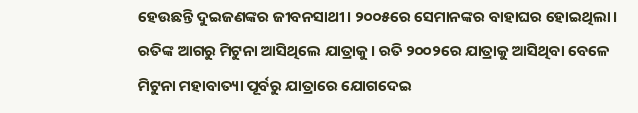ହେଉଛନ୍ତି ଦୁଇଜଣଙ୍କର ଜୀବନସାଥୀ। ୨୦୦୫ରେ ସେମାନଙ୍କର ବାହାଘର ହୋଇଥିଲା। ରତିଙ୍କ ଆଗରୁ ମିଟୁନା ଆସିଥିଲେ ଯାତ୍ରାକୁ। ରତି ୨୦୦୨ରେ ଯାତ୍ରାକୁ ଆସିଥିବା ବେଳେ ମିଟୁନା ମହାବାତ୍ୟା ପୂର୍ବରୁ ଯାତ୍ରାରେ ଯୋଗଦେଇ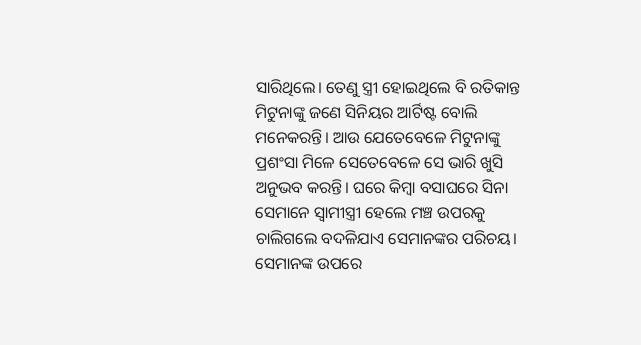ସାରିଥିଲେ। ତେଣୁ ସ୍ତ୍ରୀ ହୋଇଥିଲେ ବି ରତିକାନ୍ତ ମିଟୁନାଙ୍କୁ ଜଣେ ସିନିୟର ଆର୍ଟିଷ୍ଟ ବୋଲି ମନେକରନ୍ତି। ଆଉ ଯେତେବେଳେ ମିଟୁନାଙ୍କୁ ପ୍ରଶଂସା ମିଳେ ସେତେବେଳେ ସେ ଭାରି ଖୁସି ଅନୁଭବ କରନ୍ତି। ଘରେ କିମ୍ବା ବସାଘରେ ସିନା ସେମାନେ ସ୍ବାମୀସ୍ତ୍ରୀ ହେଲେ ମଞ୍ଚ ଉପରକୁ ଚାଲିଗଲେ ବଦଳିଯାଏ ସେମାନଙ୍କର ପରିଚୟ। ସେମାନଙ୍କ ଉପରେ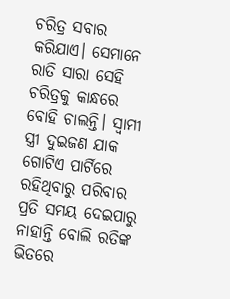ଚରିତ୍ର ସବାର କରିଯାଏ। ସେମାନେ ରାତି ସାରା ସେହି ଚରିତ୍ରକୁ କାନ୍ଧରେ ବୋହି ଚାଲନ୍ତି। ସ୍ବାମୀ ସ୍ତ୍ରୀ ଦୁଇଜଣ ଯାକ ଗୋଟିଏ ପାର୍ଟିରେ ରହିଥିବାରୁ ପରିବାର ପ୍ରତି ସମୟ ଦେଇପାରୁ ନାହାନ୍ତି ବୋଲି ରତିଙ୍କ ଭିତରେ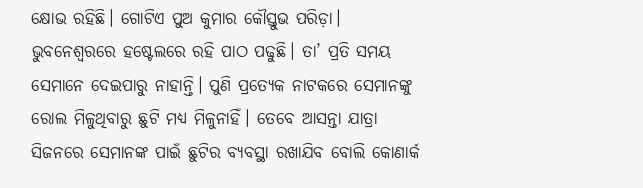କ୍ଷୋଭ ରହିଛି। ଗୋଟିଏ ପୁଅ କୁମାର କୌସ୍ତୁଭ ପରିଡ଼ା। ଭୁବନେଶ୍ୱରରେ ହଷ୍ଟେଲରେ ରହି ପାଠ ପଢୁଛି। ତା’ ପ୍ରତି ସମୟ ସେମାନେ ଦେଇପାରୁ ନାହାନ୍ତି। ପୁଣି ପ୍ରତ୍ୟେକ ନାଟକରେ ସେମାନଙ୍କୁ ରୋଲ ମିଳୁଥିବାରୁ ଛୁଟି ମଧ୍ୟ ମିଳୁନାହିଁ। ତେବେ ଆସନ୍ତା ଯାତ୍ରା ସିଜନରେ ସେମାନଙ୍କ ପାଇଁ ଛୁଟିର ବ୍ୟବସ୍ଥା ରଖାଯିବ ବୋଲି କୋଣାର୍କ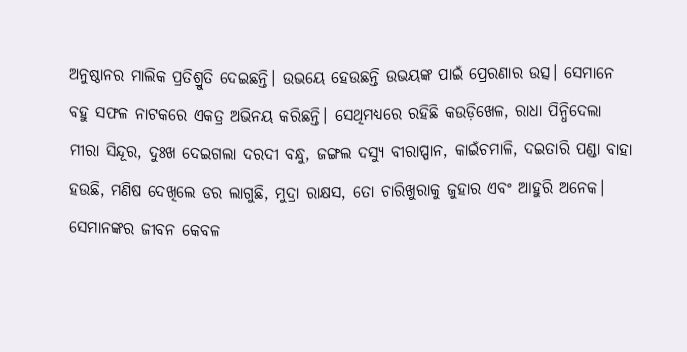ଅନୁଷ୍ଠାନର ମାଲିକ ପ୍ରତିଶ୍ରୁତି ଦେଇଛନ୍ତି। ଉଭୟେ ହେଉଛନ୍ତି ଉଭୟଙ୍କ ପାଇଁ ପ୍ରେରଣାର ଉତ୍ସ। ସେମାନେ ବହୁ ସଫଳ ନାଟକରେ ଏକତ୍ର ଅଭିନୟ କରିଛନ୍ତି। ସେଥିମଧ୍ୟରେ ରହିଛି କଉଡ଼ିଖେଳ, ରାଧା ପିନ୍ଧିଦେଲା ମୀରା ସିନ୍ଦୂର, ଦୁଃଖ ଦେଇଗଲା ଦରଦୀ ବନ୍ଧୁ, ଜଙ୍ଗଲ ଦସ୍ୟୁ ବୀରାପ୍ପାନ, କାଇଁଚମାଳି, ଦଇତାରି ପଣ୍ଡା ବାହା ହଉଛି, ମଣିଷ ଦେଖିଲେ ଡର ଲାଗୁଛି, ମୁଦ୍ରା ରାକ୍ଷସ, ତୋ ଚାରିଖୁରାକୁ ଜୁହାର ଏବଂ ଆହୁରି ଅନେକ। ସେମାନଙ୍କର ଜୀବନ କେବଳ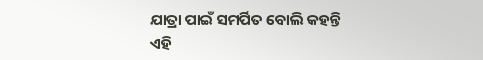ଯାତ୍ରା ପାଇଁ ସମର୍ପିତ ବୋଲି କହନ୍ତି ଏହି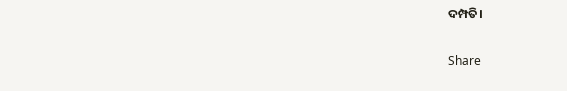ଦମ୍ପତି।

Share